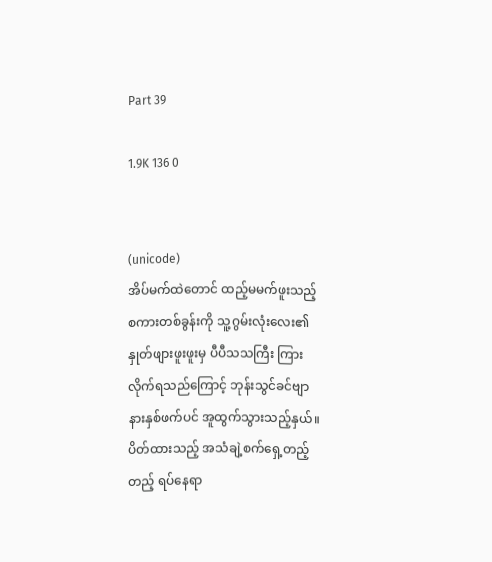Part 39

1.9K 136 0


(unicode)
အိပ်မက်ထဲတောင် ထည့်မမက်ဖူးသည့် စကားတစ်ခွန်းကို သူ့ဂွမ်းလုံးလေး၏ နှုတ်ဖျားဖူးဖူးမှ ပီပီသသကြီး ကြားလိုက်ရသည်ကြောင့် ဘုန်းသွင်ခင်ဗျာ နားနှစ်ဖက်ပင် အူထွက်သွားသည့်နှယ်။ ပိတ်ထားသည့် အသံချဲ့စက်ရှေ့တည့်တည့် ရပ်နေရာ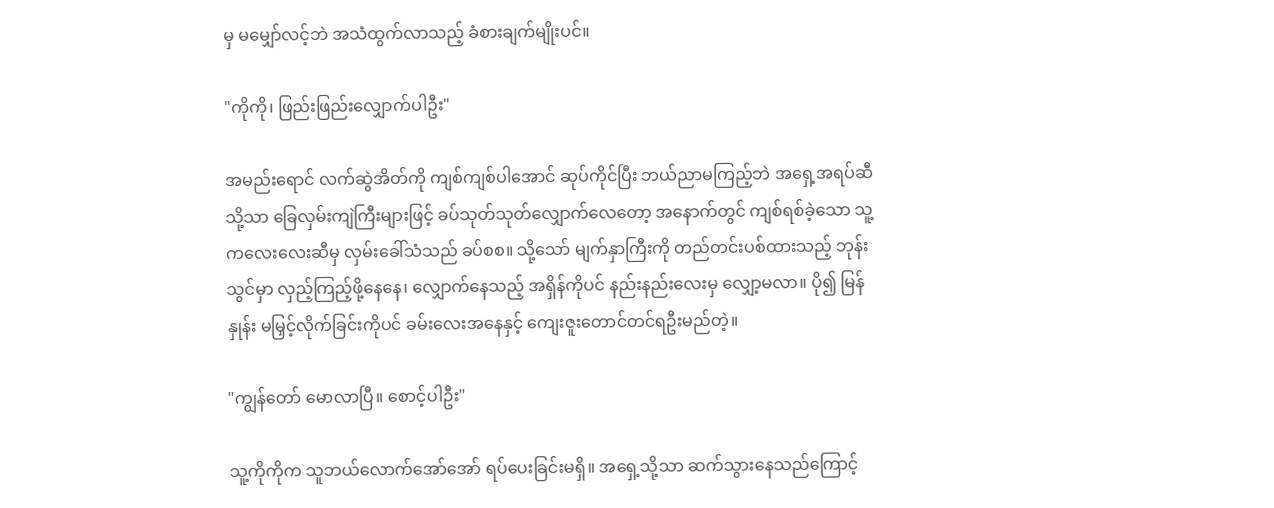မှ မမျှော်လင့်ဘဲ အသံထွက်လာသည့် ခံစားချက်မျိုးပင်။

"ကိုကို၊ ဖြည်းဖြည်းလျှောက်ပါဦး"

အမည်းရောင် လက်ဆွဲအိတ်ကို ကျစ်ကျစ်ပါအောင် ဆုပ်ကိုင်ပြီး ဘယ်ညာမကြည့်ဘဲ အရှေ့အရပ်ဆီသို့သာ ခြေလှမ်းကျဲကြီးများဖြင့် ခပ်သုတ်သုတ်လျှောက်လေတော့ အနောက်တွင် ကျစ်ရစ်ခဲ့သော သူ့ကလေးလေးဆီမှ လှမ်းခေါ်သံသည် ခပ်စစ။ သို့သော် မျက်နှာကြီးကို တည်တင်းပစ်ထားသည့် ဘုန်းသွင်မှာ လှည့်ကြည့်ဖို့နေနေ၊ လျှောက်နေသည့် အရှိန်ကိုပင် နည်းနည်းလေးမှ လျှော့မလာ။ ပို၍ မြန်နှုန်း မမြှင့်လိုက်ခြင်းကိုပင် ခမ်းလေးအနေနှင့် ကျေးဇူးတောင်တင်ရဦးမည်တဲ့။

"ကျွန်တော် မောလာပြီ။ စောင့်ပါဦး"

သူ့ကိုကိုက သူဘယ်လောက်အော်အော် ရပ်ပေးခြင်းမရှိ။ အရှေ့သို့သာ ဆက်သွားနေသည်ကြောင့်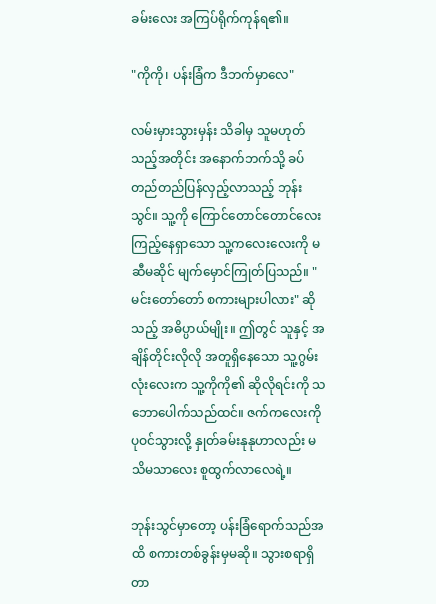ခမ်းလေး အကြပ်ရိုက်ကုန်ရ၏။

"ကိုကို၊ ပန်းခြံက ဒီဘက်မှာလေ"

လမ်းမှားသွားမှန်း သိခါမှ သူမဟုတ်သည့်အတိုင်း အနောက်ဘက်သို့ ခပ်တည်တည်ပြန်လှည့်လာသည့် ဘုန်းသွင်။ သူ့ကို ကြောင်တောင်တောင်လေး ကြည့်နေရှာသော သူ့ကလေးလေးကို မဆီမဆိုင် မျက်မှောင်ကြုတ်ပြသည်။ "မင်းတော်တော် စကားများပါလား" ဆိုသည့် အဓိပ္ပာယ်မျိုး။ ဤတွင် သူနှင့် အချိန်တိုင်းလိုလို အတူရှိနေသော သူ့ဂွမ်းလုံးလေးက သူ့ကိုကို၏ ဆိုလိုရင်းကို သဘောပေါက်သည်ထင်။ ဇက်ကလေးကို ပုဝင်သွားလို့ နှုတ်ခမ်းနုနုဟာလည်း မသိမသာလေး စူထွက်လာလေရဲ့။

ဘုန်းသွင်မှာတော့ ပန်းခြံရောက်သည်အထိ စကားတစ်ခွန်းမှမဆို။ သွားစရာရှိတာ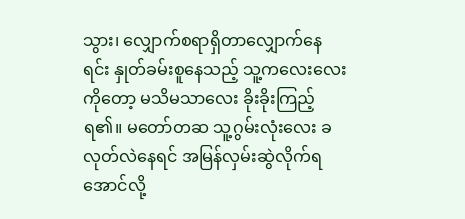သွား၊ လျှောက်စရာရှိတာလျှောက်နေရင်း နှုတ်ခမ်းစူနေသည့် သူ့ကလေးလေးကိုတော့ မသိမသာလေး ခိုးခိုးကြည့်ရ၏။ မတော်တဆ သူ့ဂွမ်းလုံးလေး ခလုတ်လဲနေရင် အမြန်လှမ်းဆွဲလိုက်ရအောင်လို့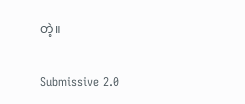တဲ့။

Submissive 2.0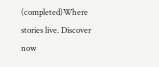(completed)Where stories live. Discover now